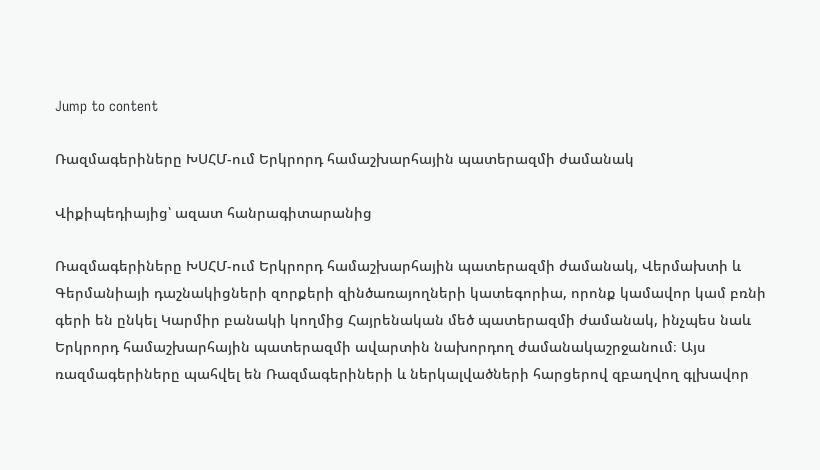Jump to content

Ռազմագերիները ԽՍՀՄ-ում Երկրորդ համաշխարհային պատերազմի ժամանակ

Վիքիպեդիայից՝ ազատ հանրագիտարանից

Ռազմագերիները ԽՍՀՄ-ում Երկրորդ համաշխարհային պատերազմի ժամանակ, Վերմախտի և Գերմանիայի դաշնակիցների զորքերի զինծառայողների կատեգորիա, որոնք կամավոր կամ բռնի գերի են ընկել Կարմիր բանակի կողմից Հայրենական մեծ պատերազմի ժամանակ, ինչպես նաև Երկրորդ համաշխարհային պատերազմի ավարտին նախորդող ժամանակաշրջանում։ Այս ռազմագերիները պահվել են Ռազմագերիների և ներկալվածների հարցերով զբաղվող գլխավոր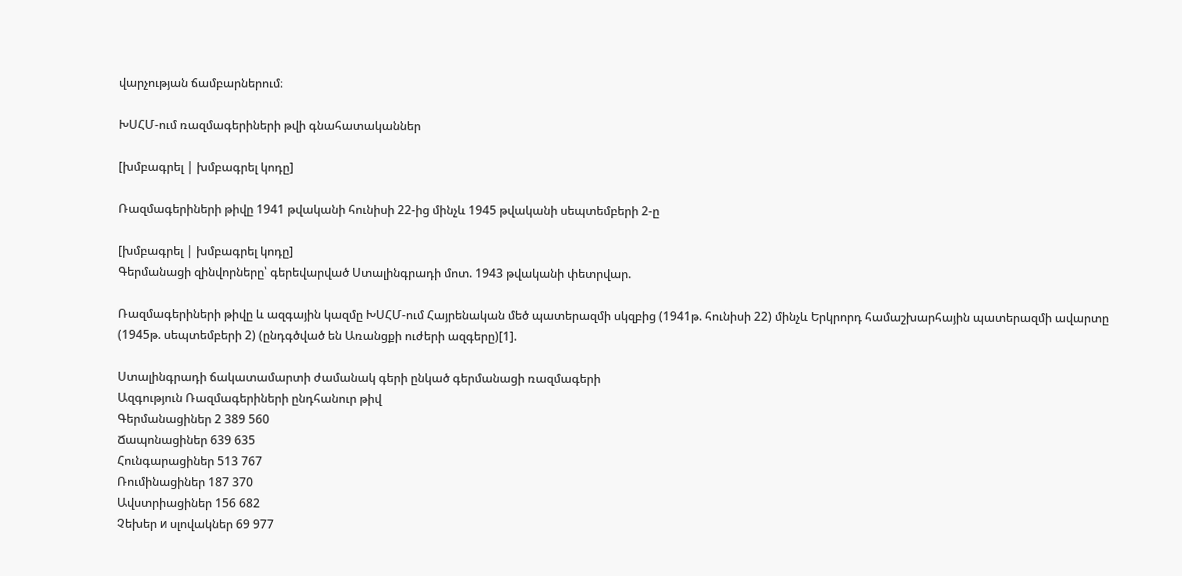վարչության ճամբարներում։

ԽՍՀՄ-ում ռազմագերիների թվի գնահատականներ

[խմբագրել | խմբագրել կոդը]

Ռազմագերիների թիվը 1941 թվականի հունիսի 22-ից մինչև 1945 թվականի սեպտեմբերի 2-ը

[խմբագրել | խմբագրել կոդը]
Գերմանացի զինվորները՝ գերեվարված Ստալինգրադի մոտ. 1943 թվականի փետրվար.

Ռազմագերիների թիվը և ազգային կազմը ԽՍՀՄ-ում Հայրենական մեծ պատերազմի սկզբից (1941թ. հունիսի 22) մինչև Երկրորդ համաշխարհային պատերազմի ավարտը (1945թ. սեպտեմբերի 2) (ընդգծված են Առանցքի ուժերի ազգերը)[1].

Ստալինգրադի ճակատամարտի ժամանակ գերի ընկած գերմանացի ռազմագերի
Ազգություն Ռազմագերիների ընդհանուր թիվ
Գերմանացիներ 2 389 560
Ճապոնացիներ 639 635
Հունգարացիներ 513 767
Ռումինացիներ 187 370
Ավստրիացիներ 156 682
Չեխեր и սլովակներ 69 977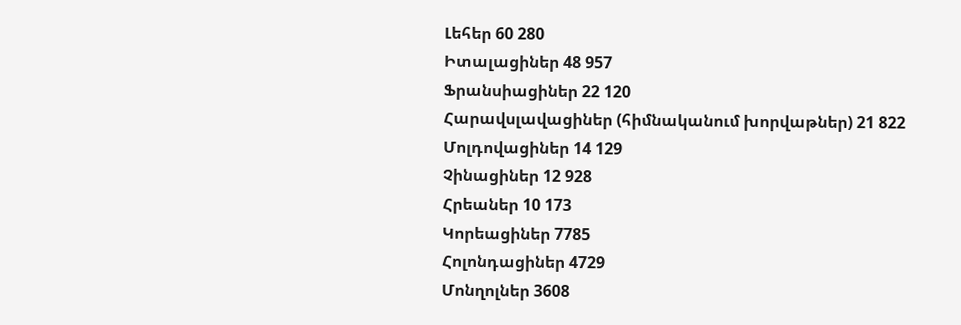Լեհեր 60 280
Իտալացիներ 48 957
Ֆրանսիացիներ 22 120
Հարավսլավացիներ (հիմնականում խորվաթներ) 21 822
Մոլդովացիներ 14 129
Չինացիներ 12 928
Հրեաներ 10 173
Կորեացիներ 7785
Հոլոնդացիներ 4729
Մոնղոլներ 3608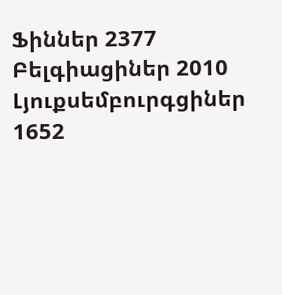Ֆիններ 2377
Բելգիացիներ 2010
Լյուքսեմբուրգցիներ 1652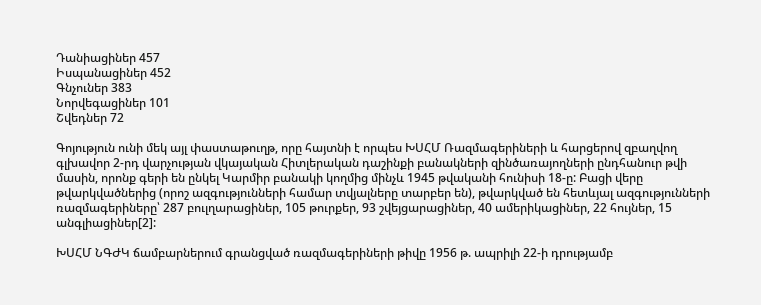Դանիացիներ 457
Իսպանացիներ 452
Գնչուներ 383
Նորվեգացիներ 101
Շվեդներ 72

Գոյություն ունի մեկ այլ փաստաթուղթ, որը հայտնի է որպես ԽՍՀՄ Ռազմագերիների և հարցերով զբաղվող գլխավոր 2-րդ վարչության վկայական Հիտլերական դաշինքի բանակների զինծառայողների ընդհանուր թվի մասին, որոնք գերի են ընկել Կարմիր բանակի կողմից մինչև 1945 թվականի հունիսի 18-ը: Բացի վերը թվարկվածներից (որոշ ազգությունների համար տվյալները տարբեր են), թվարկված են հետևյալ ազգությունների ռազմագերիները՝ 287 բուլղարացիներ, 105 թուրքեր, 93 շվեյցարացիներ, 40 ամերիկացիներ, 22 հույներ, 15 անգլիացիներ[2]:

ԽՍՀՄ ՆԳԺԿ ճամբարներում գրանցված ռազմագերիների թիվը 1956 թ. ապրիլի 22-ի դրությամբ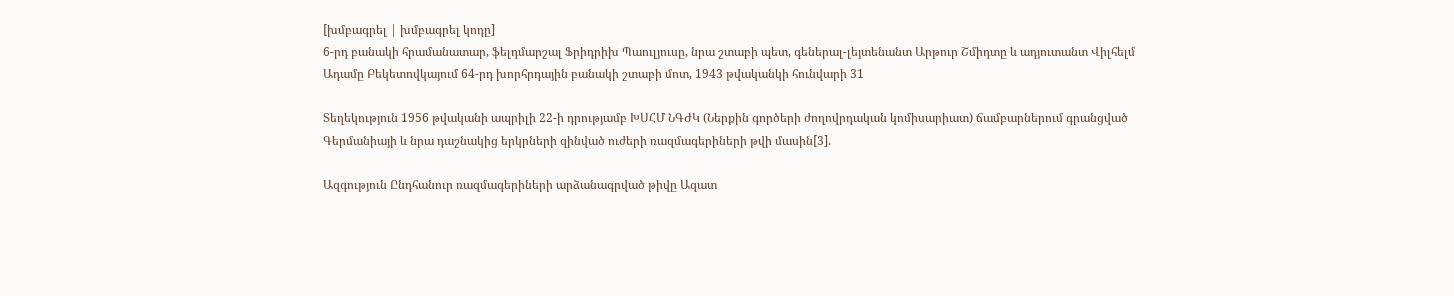[խմբագրել | խմբագրել կոդը]
6-րդ բանակի հրամանատար, ֆելդմարշալ Ֆրիդրիխ Պաուլյուսը, նրա շտաբի պետ, գեներալ-լեյտենանտ Արթուր Շմիդտը և ադյուտանտ Վիլհելմ Ադամը Բեկետովկայում 64-րդ խորհրդային բանակի շտաբի մոտ, 1943 թվականկի հունվարի 31

Տեղեկություն 1956 թվականի ապրիլի 22-ի դրությամբ ԽՍՀՄ ՆԳԺԿ (Ներքին գործերի ժողովրդական կոմիսարիատ) ճամբարներում գրանցված Գերմանիայի և նրա դաշնակից երկրների զինված ուժերի ռազմագերիների թվի մասին[3].

Ազգություն Ընդհանուր ռազմագերիների արձանագրված թիվը Ազատ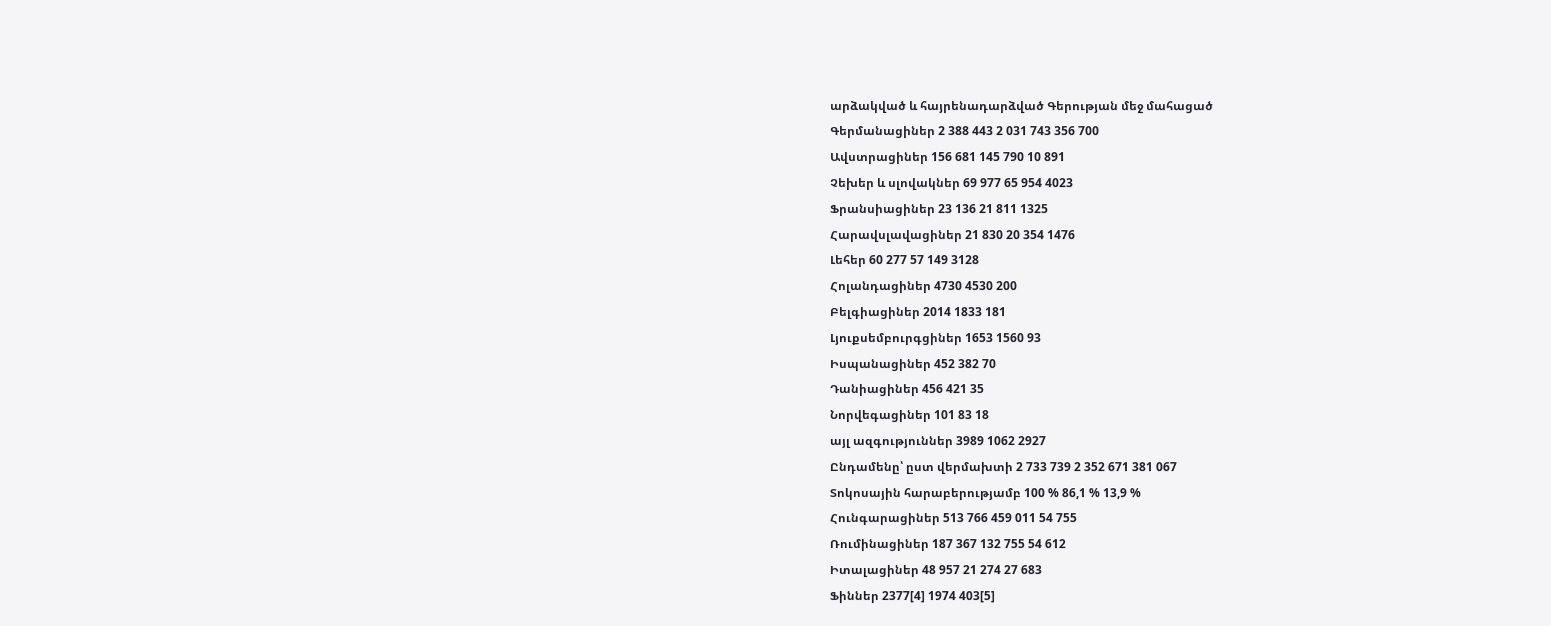արձակված և հայրենադարձված Գերության մեջ մահացած
Գերմանացիներ 2 388 443 2 031 743 356 700
Ավստրացիներ 156 681 145 790 10 891
Չեխեր և սլովակներ 69 977 65 954 4023
Ֆրանսիացիներ 23 136 21 811 1325
Հարավսլավացիներ 21 830 20 354 1476
Լեհեր 60 277 57 149 3128
Հոլանդացիներ 4730 4530 200
Բելգիացիներ 2014 1833 181
Լյուքսեմբուրգցիներ 1653 1560 93
Իսպանացիներ 452 382 70
Դանիացիներ 456 421 35
Նորվեգացիներ 101 83 18
այլ ազգություններ 3989 1062 2927
Ընդամենը՝ ըստ վերմախտի 2 733 739 2 352 671 381 067
Տոկոսային հարաբերությամբ 100 % 86,1 % 13,9 %
Հունգարացիներ 513 766 459 011 54 755
Ռումինացիներ 187 367 132 755 54 612
Իտալացիներ 48 957 21 274 27 683
Ֆիններ 2377[4] 1974 403[5]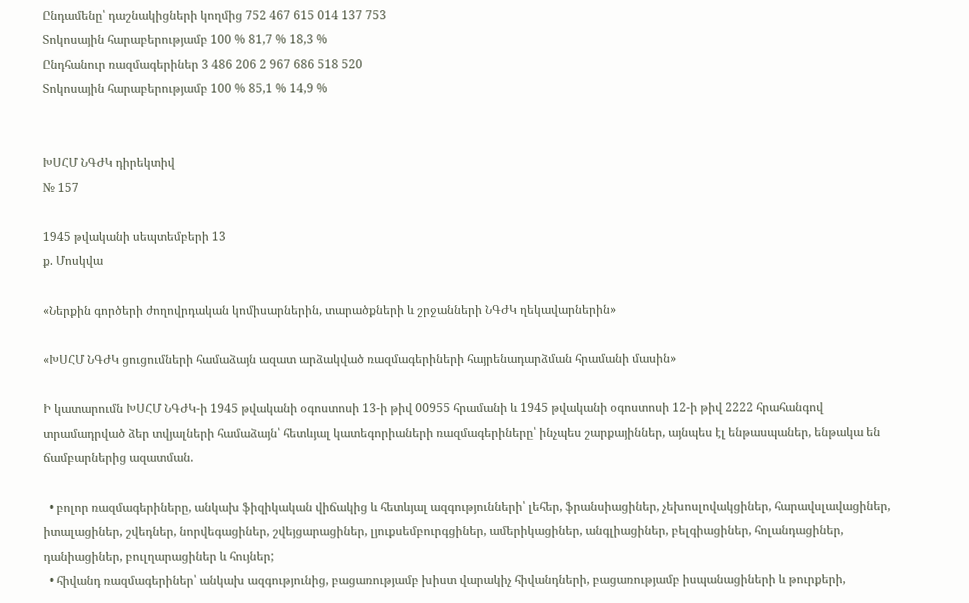Ընդամենը՝ դաշնակիցների կողմից 752 467 615 014 137 753
Տոկոսային հարաբերությամբ 100 % 81,7 % 18,3 %
Ընդհանուր ռազմագերիներ 3 486 206 2 967 686 518 520
Տոկոսային հարաբերությամբ 100 % 85,1 % 14,9 %


ԽՍՀՄ ՆԳԺԿ դիրեկտիվ
№ 157

1945 թվականի սեպտեմբերի 13
ք. Մոսկվա

«Ներքին գործերի ժողովրդական կոմիսարներին, տարածքների և շրջանների ՆԳԺԿ ղեկավարներին»

«ԽՍՀՄ ՆԳԺԿ ցուցումների համաձայն ազատ արձակված ռազմագերիների հայրենադարձման հրամանի մասին»

Ի կատարումն ԽՍՀՄ ՆԳԺԿ-ի 1945 թվականի օգոստոսի 13-ի թիվ 00955 հրամանի և 1945 թվականի օգոստոսի 12-ի թիվ 2222 հրահանգով տրամադրված ձեր տվյալների համաձայն՝ հետևյալ կատեգորիաների ռազմագերիները՝ ինչպես շարքայիններ, այնպես էլ ենթասպաներ, ենթակա են ճամբարներից ազատման.

  • բոլոր ռազմագերիները, անկախ ֆիզիկական վիճակից և հետևյալ ազգությունների՝ լեհեր, ֆրանսիացիներ, չեխոսլովակցիներ, հարավսլավացիներ, իտալացիներ, շվեդներ, նորվեգացիներ, շվեյցարացիներ, լյուքսեմբուրգցիներ, ամերիկացիներ, անգլիացիներ, բելգիացիներ, հոլանդացիներ, դանիացիներ, բուլղարացիներ և հույներ;
  • հիվանդ ռազմագերիներ՝ անկախ ազգությունից, բացառությամբ խիստ վարակիչ հիվանդների, բացառությամբ իսպանացիների և թուրքերի,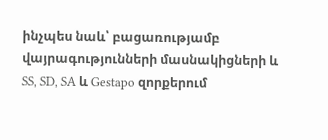ինչպես նաև՝ բացառությամբ վայրագությունների մասնակիցների և SS, SD, SA և Gestapo զորքերում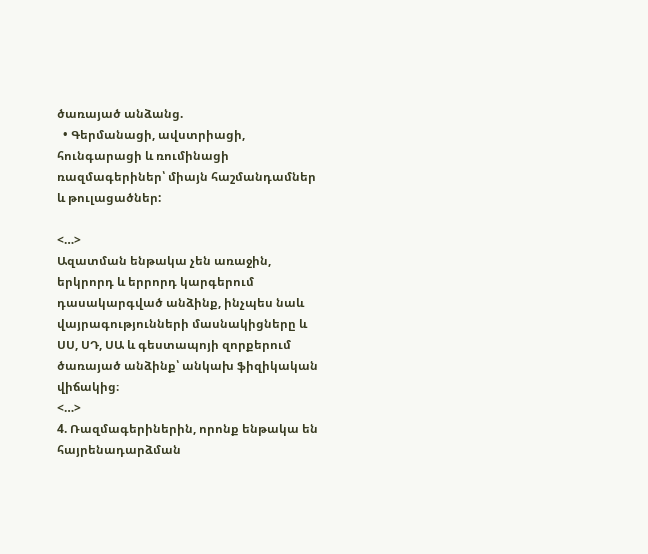ծառայած անձանց.
  • Գերմանացի, ավստրիացի, հունգարացի և ռումինացի ռազմագերիներ՝ միայն հաշմանդամներ և թուլացածներ:

<…>
Ազատման ենթակա չեն առաջին, երկրորդ և երրորդ կարգերում դասակարգված անձինք, ինչպես նաև վայրագությունների մասնակիցները և ՍՍ, ՍԴ, ՍԱ և գեստապոյի զորքերում ծառայած անձինք՝ անկախ ֆիզիկական վիճակից։
<…>
4. Ռազմագերիներին, որոնք ենթակա են հայրենադարձման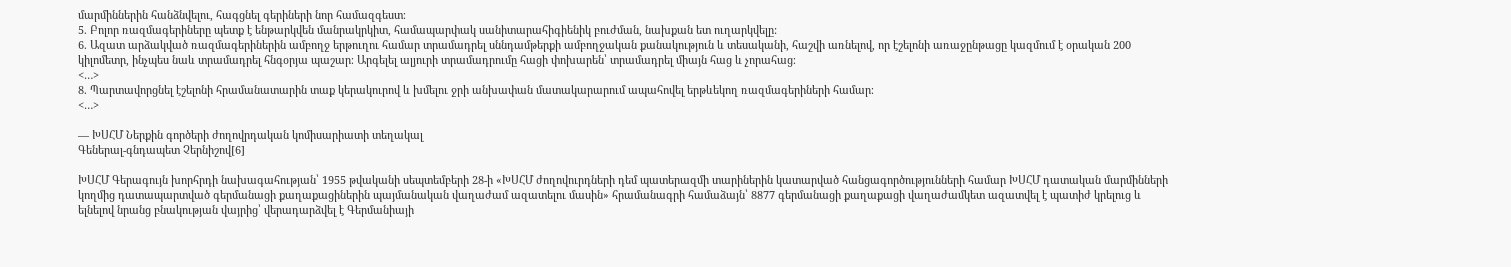մարմիններին հանձնվելու, հագցնել գերիների նոր համազգեստ։
5. Բոլոր ռազմագերիները պետք է ենթարկվեն մանրակրկիտ, համապարփակ սանիտարահիգիենիկ բուժման, նախքան ետ ուղարկվելը:
6. Ազատ արձակված ռազմագերիներին ամբողջ երթուղու համար տրամադրել սննդամթերքի ամբողջական քանակություն և տեսականի, հաշվի առնելով, որ էշելոնի առաջընթացը կազմում է օրական 200 կիլոմետր, ինչպես նաև տրամադրել հնգօրյա պաշար։ Արգելել ալյուրի տրամադրումը հացի փոխարեն՝ տրամադրել միայն հաց և չորահաց։
<…>
8. Պարտավորցնել էշելոնի հրամանատարին տաք կերակուրով և խմելու ջրի անխափան մատակարարում ապահովել երթևեկող ռազմագերիների համար։
<…>

— ԽՍՀՄ Ներքին գործերի ժողովրդական կոմիսարիատի տեղակալ
Գեներալ-գնդապետ Չերնիշով[6]

ԽՍՀՄ Գերագույն խորհրդի նախագահության՝ 1955 թվականի սեպտեմբերի 28-ի «ԽՍՀՄ ժողովուրդների դեմ պատերազմի տարիներին կատարված հանցագործությունների համար ԽՍՀՄ դատական մարմինների կողմից դատապարտված գերմանացի քաղաքացիներին պայմանական վաղաժամ ազատելու մասին» հրամանագրի համաձայն՝ 8877 գերմանացի քաղաքացի վաղաժամկետ ազատվել է պատիժ կրելուց և ելնելով նրանց բնակության վայրից՝ վերադարձվել է Գերմանիայի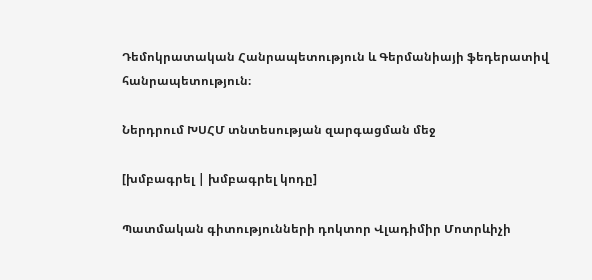Դեմոկրատական Հանրապետություն և Գերմանիայի ֆեդերատիվ հանրապետություն։

Ներդրում ԽՍՀՄ տնտեսության զարգացման մեջ

[խմբագրել | խմբագրել կոդը]

Պատմական գիտությունների դոկտոր Վլադիմիր Մոտրևիչի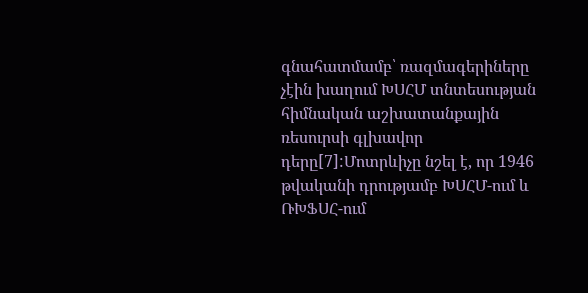գնահատմամբ՝ ռազմագերիները չէին խաղում ԽՍՀՄ տնտեսության հիմնական աշխատանքային ռեսուրսի գլխավոր դերը[7]:Մոտրևիչը նշել է, որ 1946 թվականի դրությամբ ԽՍՀՄ-ում և ՌԽՖՍՀ-ում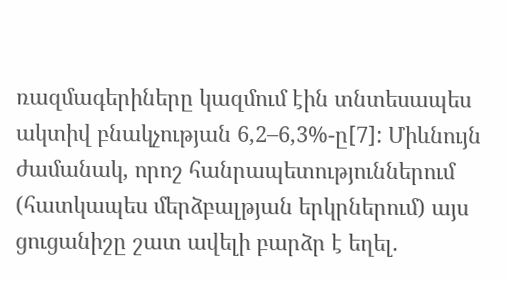ռազմագերիները կազմում էին տնտեսապես ակտիվ բնակչության 6,2–6,3%-ը[7]: Միևնույն ժամանակ, որոշ հանրապետություններում (հատկապես մերձբալթյան երկրներում) այս ցուցանիշը շատ ավելի բարձր է եղել.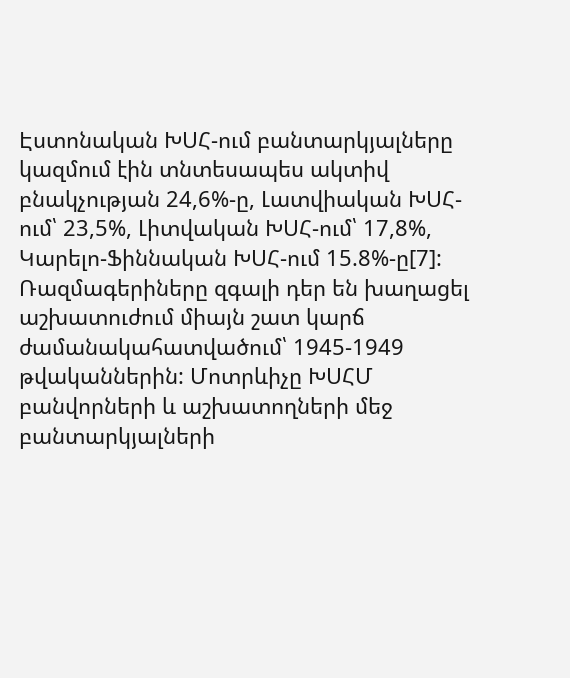Էստոնական ԽՍՀ-ում բանտարկյալները կազմում էին տնտեսապես ակտիվ բնակչության 24,6%-ը, Լատվիական ԽՍՀ-ում՝ 23,5%, Լիտվական ԽՍՀ-ում՝ 17,8%, Կարելո-Ֆիննական ԽՍՀ-ում 15.8%-ը[7]: Ռազմագերիները զգալի դեր են խաղացել աշխատուժում միայն շատ կարճ ժամանակահատվածում՝ 1945-1949 թվականներին: Մոտրևիչը ԽՍՀՄ բանվորների և աշխատողների մեջ բանտարկյալների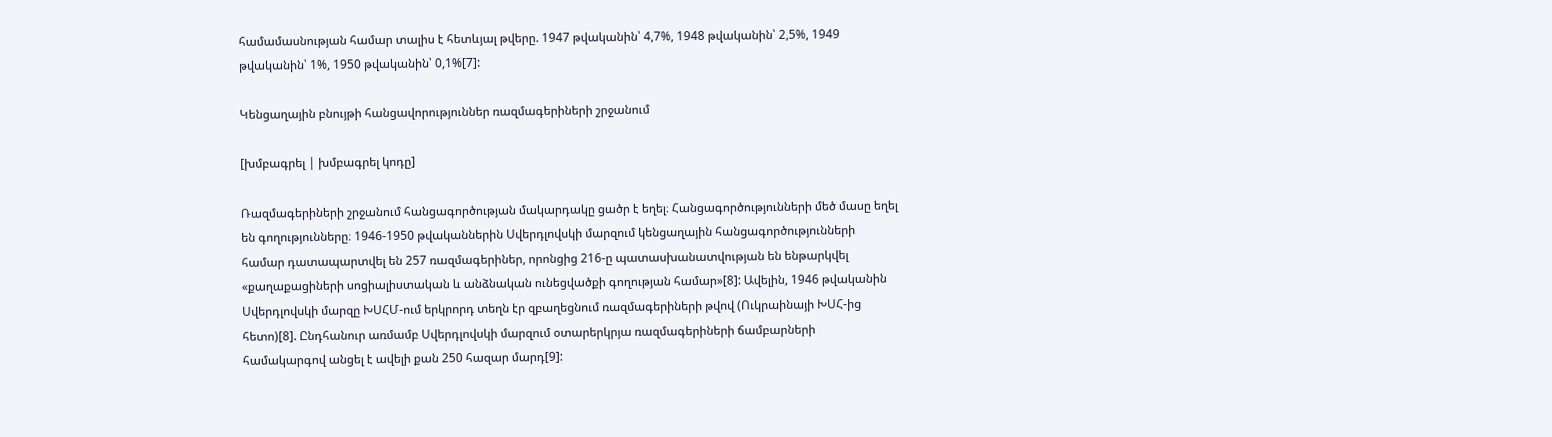համամասնության համար տալիս է հետևյալ թվերը. 1947 թվականին՝ 4,7%, 1948 թվականին՝ 2,5%, 1949 թվականին՝ 1%, 1950 թվականին՝ 0,1%[7]:

Կենցաղային բնույթի հանցավորություններ ռազմագերիների շրջանում

[խմբագրել | խմբագրել կոդը]

Ռազմագերիների շրջանում հանցագործության մակարդակը ցածր է եղել։ Հանցագործությունների մեծ մասը եղել են գողությունները։ 1946-1950 թվականներին Սվերդլովսկի մարզում կենցաղային հանցագործությունների համար դատապարտվել են 257 ռազմագերիներ, որոնցից 216-ը պատասխանատվության են ենթարկվել «քաղաքացիների սոցիալիստական և անձնական ունեցվածքի գողության համար»[8]: Ավելին, 1946 թվականին Սվերդլովսկի մարզը ԽՍՀՄ-ում երկրորդ տեղն էր զբաղեցնում ռազմագերիների թվով (Ուկրաինայի ԽՍՀ-ից հետո)[8]. Ընդհանուր առմամբ Սվերդլովսկի մարզում օտարերկրյա ռազմագերիների ճամբարների համակարգով անցել է ավելի քան 250 հազար մարդ[9]: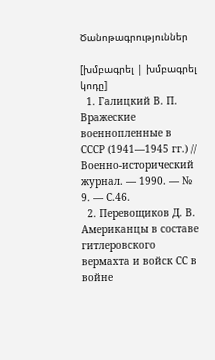Ծանոթագրություններ

[խմբագրել | խմբագրել կոդը]
  1. Галицкий В. П. Вражеские военнопленные в СССР (1941—1945 гг.) // Военно-исторический журнал. — 1990. — № 9. — С.46.
  2. Перевощиков Д. В. Американцы в составе гитлеровского вермахта и войск СС в войне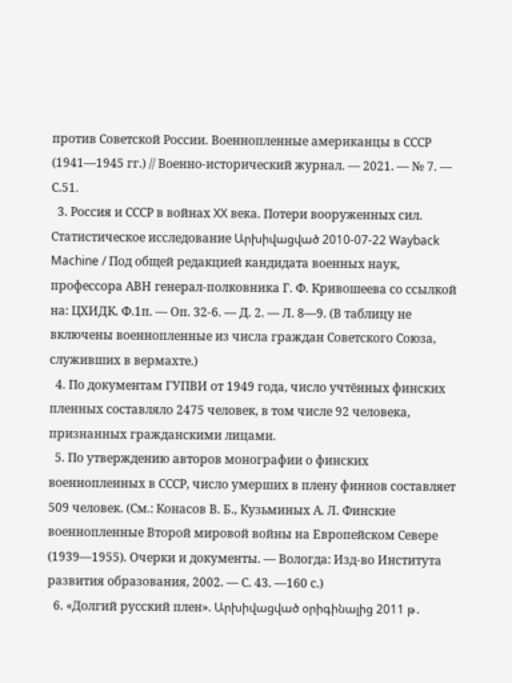против Советской России. Военнопленные американцы в СССР (1941—1945 гг.) // Военно-исторический журнал. — 2021. — № 7. — С.51.
  3. Россия и СССР в войнах XX века. Потери вооруженных сил. Статистическое исследование Արխիվացված 2010-07-22 Wayback Machine / Под общей редакцией кандидата военных наук, профессора АВН генерал-полковника Г. Ф. Кривошеева со ссылкой на: ЦХИДК. Ф.1п. — Оп. 32-6. — Д. 2. — Л. 8—9. (В таблицу не включены военнопленные из числа граждан Советского Союза, служивших в вермахте.)
  4. По документам ГУПВИ от 1949 года, число учтённых финских пленных составляло 2475 человек, в том числе 92 человека, признанных гражданскими лицами.
  5. По утверждению авторов монографии о финских военнопленных в СССР, число умерших в плену финнов составляет 509 человек. (См.: Конасов В. Б., Кузьминых А. Л. Финские военнопленные Второй мировой войны на Европейском Севере (1939—1955). Очерки и документы. — Вологда: Изд-во Института развития образования, 2002. — С. 43. —160 с.)
  6. «Долгий русский плен». Արխիվացված օրիգինալից 2011 թ․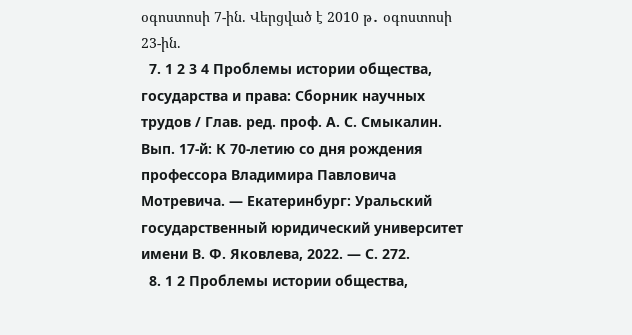օգոստոսի 7-ին. Վերցված է 2010 թ․ օգոստոսի 23-ին.
  7. 1 2 3 4 Проблемы истории общества, государства и права: Сборник научных трудов / Глав. ред. проф. А. С. Смыкалин. Вып. 17-й: К 70-летию со дня рождения профессора Владимира Павловича Мотревича. — Екатеринбург: Уральский государственный юридический университет имени В. Ф. Яковлева, 2022. — С. 272.
  8. 1 2 Проблемы истории общества,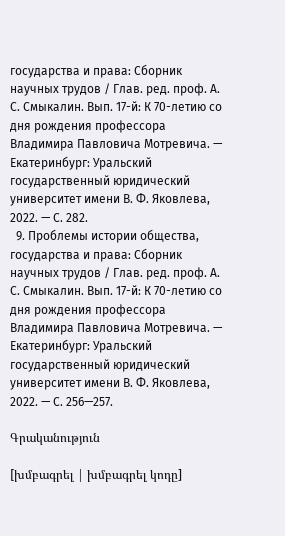государства и права: Сборник научных трудов / Глав. ред. проф. А. С. Смыкалин. Вып. 17-й: К 70-летию со дня рождения профессора Владимира Павловича Мотревича. — Екатеринбург: Уральский государственный юридический университет имени В. Ф. Яковлева, 2022. — С. 282.
  9. Проблемы истории общества, государства и права: Сборник научных трудов / Глав. ред. проф. А. С. Смыкалин. Вып. 17-й: К 70-летию со дня рождения профессора Владимира Павловича Мотревича. — Екатеринбург: Уральский государственный юридический университет имени В. Ф. Яковлева, 2022. — С. 256—257.

Գրականություն

[խմբագրել | խմբագրել կոդը]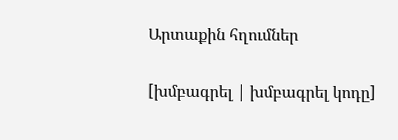Արտաքին հղումներ

[խմբագրել | խմբագրել կոդը]